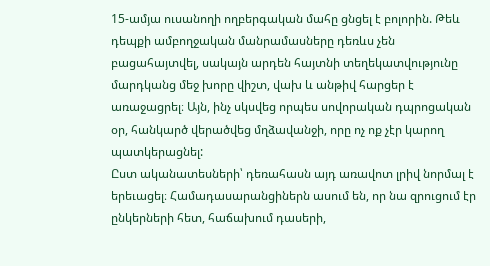15-ամյա ուսանողի ողբերգական մահը ցնցել է բոլորին. Թեև դեպքի ամբողջական մանրամասները դեռևս չեն բացահայտվել, սակայն արդեն հայտնի տեղեկատվությունը մարդկանց մեջ խորը վիշտ, վախ և անթիվ հարցեր է առաջացրել։ Այն, ինչ սկսվեց որպես սովորական դպրոցական օր, հանկարծ վերածվեց մղձավանջի, որը ոչ ոք չէր կարող պատկերացնել:
Ըստ ականատեսների՝ դեռահասն այդ առավոտ լրիվ նորմալ է երեւացել։ Համադասարանցիներն ասում են, որ նա զրուցում էր ընկերների հետ, հաճախում դասերի,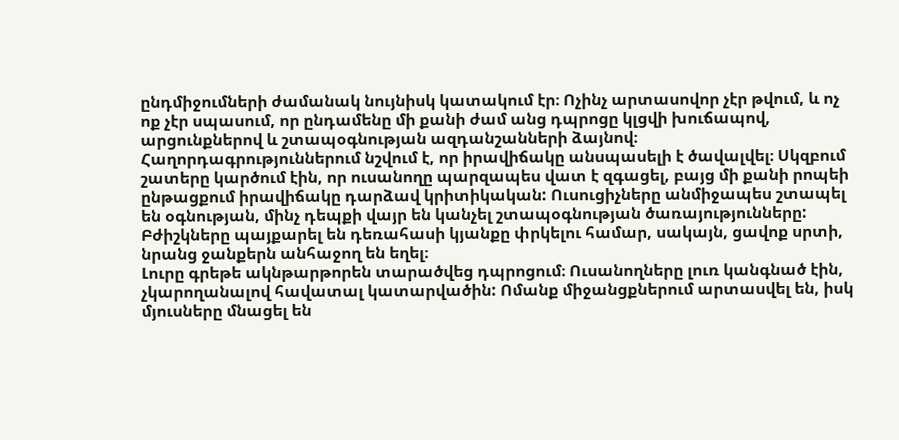ընդմիջումների ժամանակ նույնիսկ կատակում էր։ Ոչինչ արտասովոր չէր թվում, և ոչ ոք չէր սպասում, որ ընդամենը մի քանի ժամ անց դպրոցը կլցվի խուճապով, արցունքներով և շտապօգնության ազդանշանների ձայնով։
Հաղորդագրություններում նշվում է, որ իրավիճակը անսպասելի է ծավալվել։ Սկզբում շատերը կարծում էին, որ ուսանողը պարզապես վատ է զգացել, բայց մի քանի րոպեի ընթացքում իրավիճակը դարձավ կրիտիկական: Ուսուցիչները անմիջապես շտապել են օգնության, մինչ դեպքի վայր են կանչել շտապօգնության ծառայությունները: Բժիշկները պայքարել են դեռահասի կյանքը փրկելու համար, սակայն, ցավոք սրտի, նրանց ջանքերն անհաջող են եղել։
Լուրը գրեթե ակնթարթորեն տարածվեց դպրոցում։ Ուսանողները լուռ կանգնած էին, չկարողանալով հավատալ կատարվածին: Ոմանք միջանցքներում արտասվել են, իսկ մյուսները մնացել են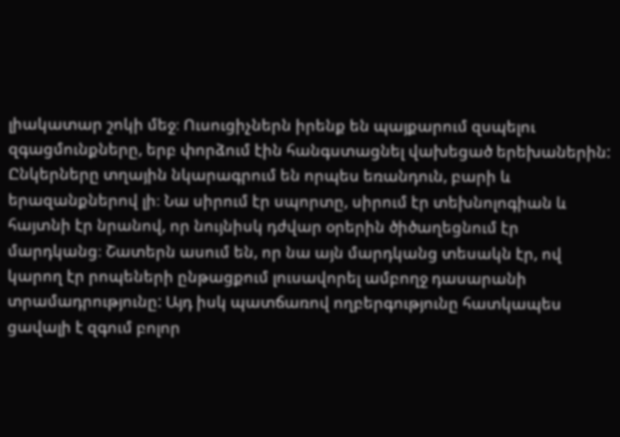լիակատար շոկի մեջ։ Ուսուցիչներն իրենք են պայքարում զսպելու զգացմունքները, երբ փորձում էին հանգստացնել վախեցած երեխաներին:
Ընկերները տղային նկարագրում են որպես եռանդուն, բարի և երազանքներով լի։ Նա սիրում էր սպորտը, սիրում էր տեխնոլոգիան և հայտնի էր նրանով, որ նույնիսկ դժվար օրերին ծիծաղեցնում էր մարդկանց։ Շատերն ասում են, որ նա այն մարդկանց տեսակն էր, ով կարող էր րոպեների ընթացքում լուսավորել ամբողջ դասարանի տրամադրությունը: Այդ իսկ պատճառով ողբերգությունը հատկապես ցավալի է զգում բոլոր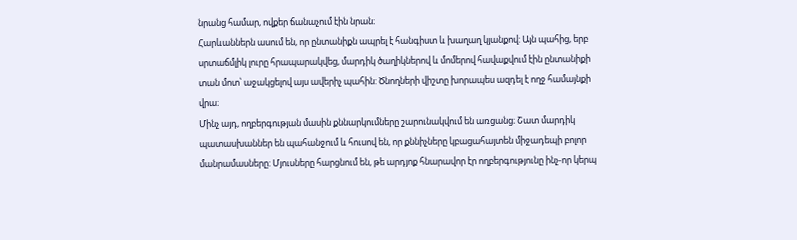նրանց համար, ովքեր ճանաչում էին նրան։
Հարևաններն ասում են, որ ընտանիքն ապրել է հանգիստ և խաղաղ կյանքով: Այն պահից, երբ սրտաճմլիկ լուրը հրապարակվեց, մարդիկ ծաղիկներով և մոմերով հավաքվում էին ընտանիքի տան մոտ՝ աջակցելով այս ավերիչ պահին: Ծնողների վիշտը խորապես ազդել է ողջ համայնքի վրա։
Մինչ այդ, ողբերգության մասին քննարկումները շարունակվում են առցանց։ Շատ մարդիկ պատասխաններ են պահանջում և հուսով են, որ քննիչները կբացահայտեն միջադեպի բոլոր մանրամասները: Մյուսները հարցնում են, թե արդյոք հնարավոր էր ողբերգությունը ինչ-որ կերպ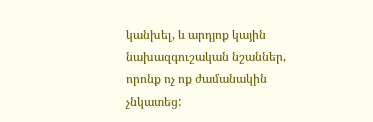կանխել, և արդյոք կային նախազգուշական նշաններ, որոնք ոչ ոք ժամանակին չնկատեց: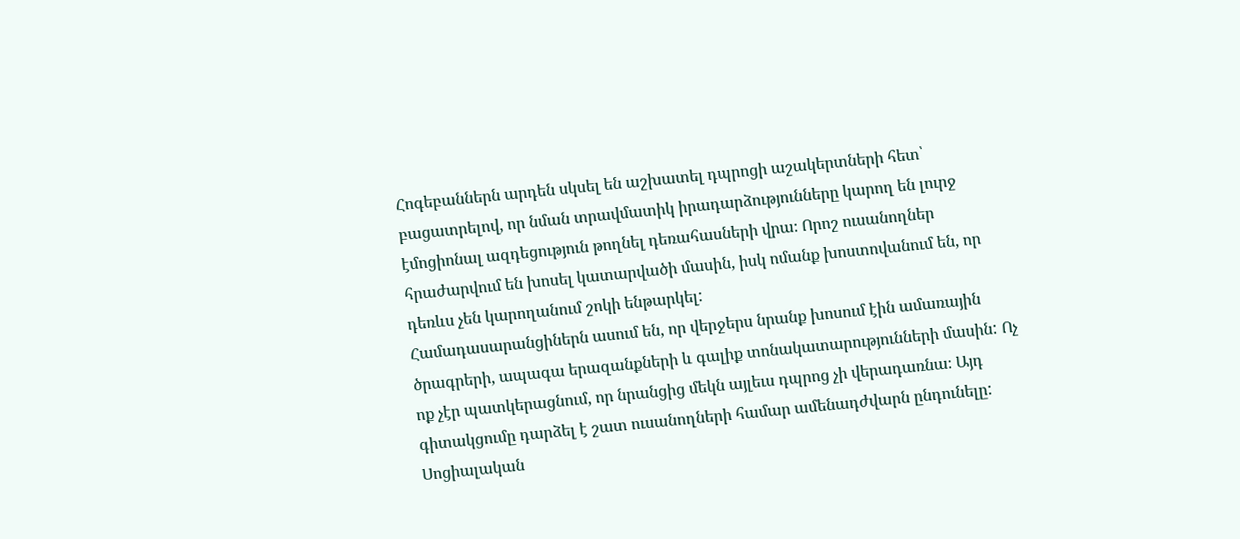Հոգեբաններն արդեն սկսել են աշխատել դպրոցի աշակերտների հետ՝ բացատրելով, որ նման տրավմատիկ իրադարձությունները կարող են լուրջ էմոցիոնալ ազդեցություն թողնել դեռահասների վրա։ Որոշ ուսանողներ հրաժարվում են խոսել կատարվածի մասին, իսկ ոմանք խոստովանում են, որ դեռևս չեն կարողանում շոկի ենթարկել:
Համադասարանցիներն ասում են, որ վերջերս նրանք խոսում էին ամառային ծրագրերի, ապագա երազանքների և գալիք տոնակատարությունների մասին: Ոչ ոք չէր պատկերացնում, որ նրանցից մեկն այլեւս դպրոց չի վերադառնա։ Այդ գիտակցումը դարձել է շատ ուսանողների համար ամենադժվարն ընդունելը:
Սոցիալական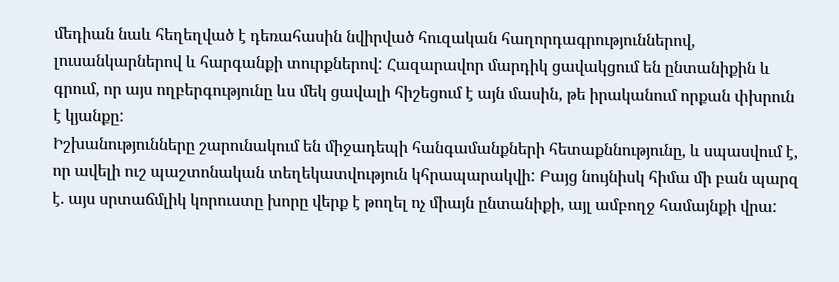մեդիան նաև հեղեղված է դեռահասին նվիրված հուզական հաղորդագրություններով, լուսանկարներով և հարգանքի տուրքներով: Հազարավոր մարդիկ ցավակցում են ընտանիքին և գրում, որ այս ողբերգությունը ևս մեկ ցավալի հիշեցում է այն մասին, թե իրականում որքան փխրուն է կյանքը:
Իշխանությունները շարունակում են միջադեպի հանգամանքների հետաքննությունը, և սպասվում է, որ ավելի ուշ պաշտոնական տեղեկատվություն կհրապարակվի: Բայց նույնիսկ հիմա մի բան պարզ է. այս սրտաճմլիկ կորուստը խորը վերք է թողել ոչ միայն ընտանիքի, այլ ամբողջ համայնքի վրա: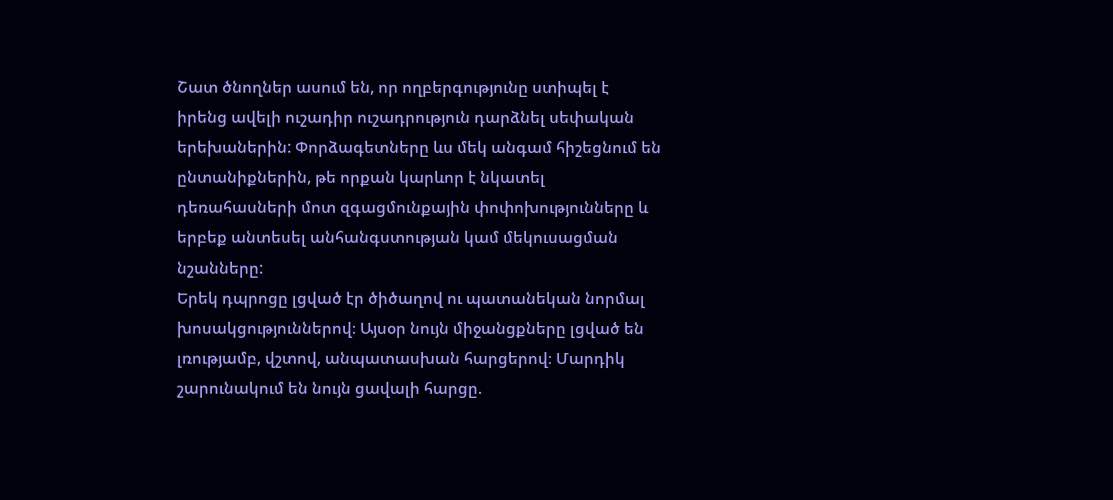Շատ ծնողներ ասում են, որ ողբերգությունը ստիպել է իրենց ավելի ուշադիր ուշադրություն դարձնել սեփական երեխաներին: Փորձագետները ևս մեկ անգամ հիշեցնում են ընտանիքներին, թե որքան կարևոր է նկատել դեռահասների մոտ զգացմունքային փոփոխությունները և երբեք անտեսել անհանգստության կամ մեկուսացման նշանները:
Երեկ դպրոցը լցված էր ծիծաղով ու պատանեկան նորմալ խոսակցություններով։ Այսօր նույն միջանցքները լցված են լռությամբ, վշտով, անպատասխան հարցերով։ Մարդիկ շարունակում են նույն ցավալի հարցը.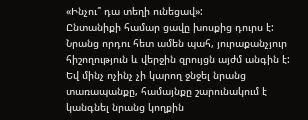«Ինչու՞ դա տեղի ունեցավ»:
Ընտանիքի համար ցավը խոսքից դուրս է: Նրանց որդու հետ ամեն պահ, յուրաքանչյուր հիշողություն և վերջին զրույցն այժմ անգին է: Եվ մինչ ոչինչ չի կարող ջնջել նրանց տառապանքը, համայնքը շարունակում է կանգնել նրանց կողքին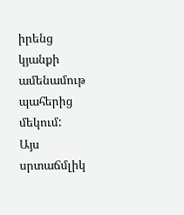իրենց կյանքի ամենամութ պահերից մեկում:
Այս սրտաճմլիկ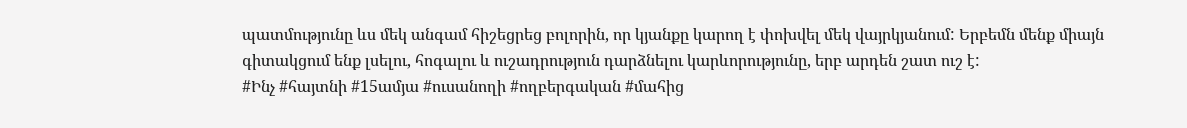պատմությունը ևս մեկ անգամ հիշեցրեց բոլորին, որ կյանքը կարող է փոխվել մեկ վայրկյանում: Երբեմն մենք միայն գիտակցում ենք լսելու, հոգալու և ուշադրություն դարձնելու կարևորությունը, երբ արդեն շատ ուշ է:
#Ինչ #հայտնի #15ամյա #ուսանողի #ողբերգական #մահից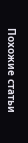Похожие статьи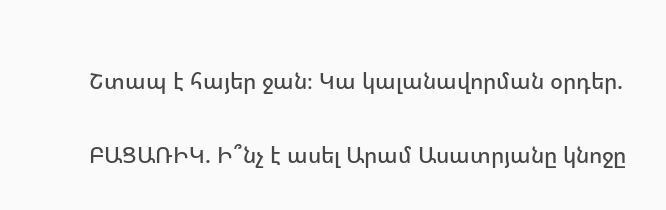Շտապ է հայեր ջան։ Կա կալանավորման օրդեր.

ԲԱՑԱՌԻԿ. Ի՞նչ է ասել Արամ Ասատրյանը կնոջը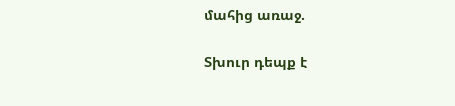մահից առաջ.

Տխուր դեպք է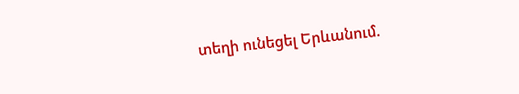տեղի ունեցել Երևանում.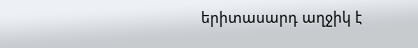երիտասարդ աղջիկ է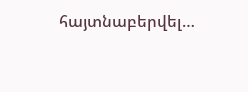հայտնաբերվել…